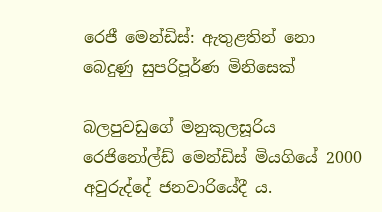රෙජී මෙන්ඩිස්: ඇතුළතින් නො බෙදුණු සුපරිපූර්ණ මිනිසෙක්

බලපුවඩුගේ මනුකුලසූරිය රෙජිනෝල්ඩ් මෙන්ඩිස් මියගියේ 2000 අවුරුද්දේ ජනවාරියේදී ය.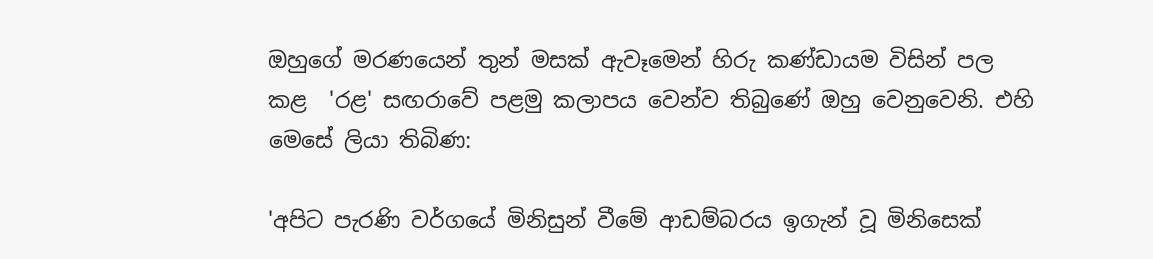ඔහුගේ මරණයෙන් තුන් මසක් ඇවෑමෙන් හිරු කණ්ඩායම විසින් පල කළ  'රළ' සඟරාවේ පළමු කලාපය වෙන්ව තිබුණේ ඔහු වෙනුවෙනි. එහි මෙසේ ලියා තිබිණ:

'අපිට පැරණි වර්ගයේ මිනිසුන් වීමේ ආඩම්බරය ඉගැන් වූ මිනිසෙක්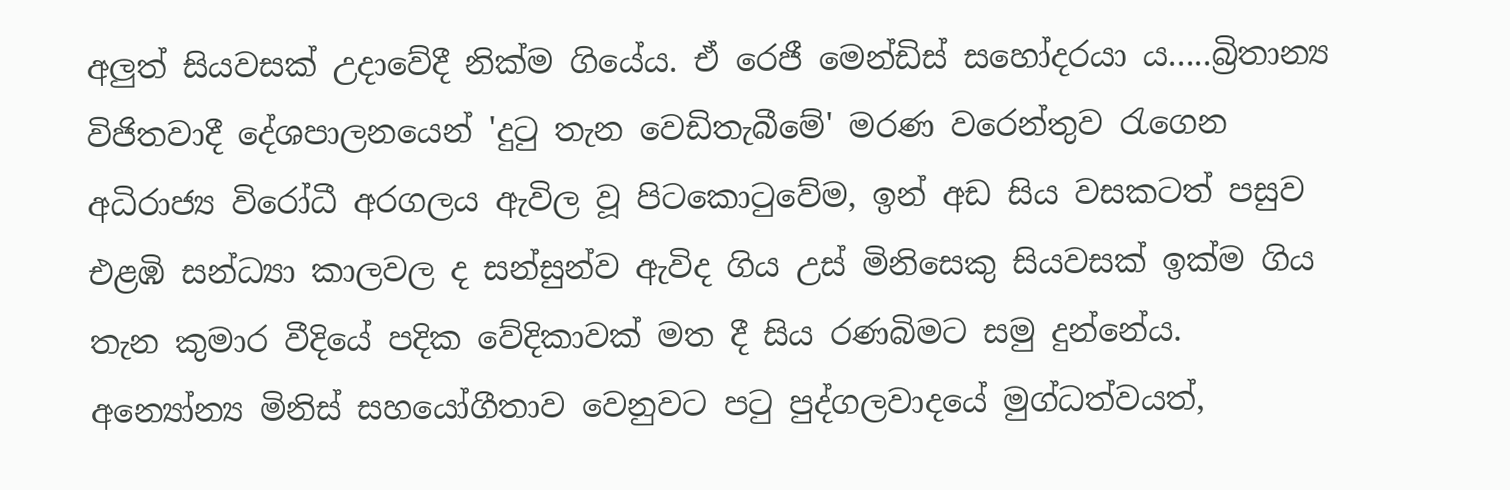අලුත් සියවසක් උදාවේදී නික්ම ගියේය. ඒ රෙජී මෙන්ඩිස් සහෝදරයා ය.....බ්‍රිතාන්‍ය විජිතවාදී දේශපාලනයෙන් 'දුටු තැන වෙඩිතැබීමේ' මරණ වරෙන්තුව රැගෙන අධිරාජ්‍ය විරෝධී අරගලය ඇවිල වූ පිටකොටුවේම, ඉන් අඩ සිය වසකටත් පසුව එළඹි සන්ධ්‍යා කාලවල ද සන්සුන්ව ඇවිද ගිය උස් මිනිසෙකු සියවසක් ඉක්ම ගිය තැන කුමාර වීදියේ පදික වේදිකාවක් මත දී සිය රණබිමට සමු දුන්නේය. අන්‍යෝන්‍ය මිනිස් සහයෝගීතාව වෙනුවට පටු පුද්ගලවාදයේ මුග්ධත්වයත්,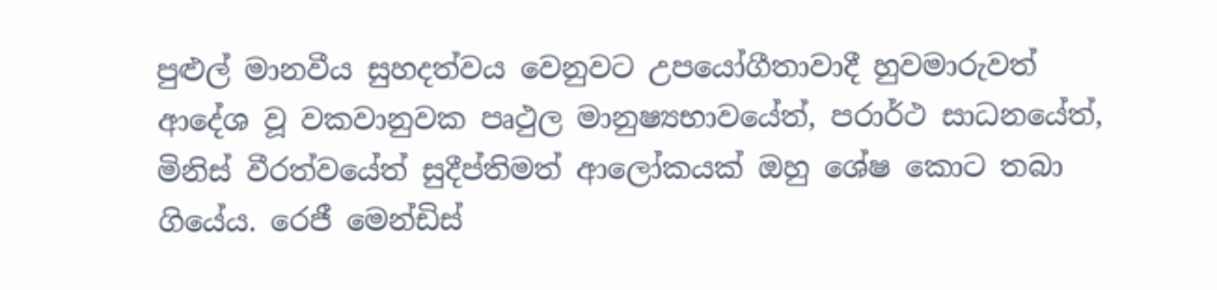පුළුල් මානවීය සුහදත්වය වෙනුවට උපයෝගීතාවාදී හුවමාරුවත් ආදේශ වූ වකවානුවක පෘථුල මානුෂ්‍යභාවයේත්, පරාර්ථ සාධනයේත්, මිනිස් වීරත්වයේත් සුදීප්තිමත් ආලෝකයක් ඔහු ශේෂ කොට තබා ගියේය. රෙජී මෙන්ඩිස්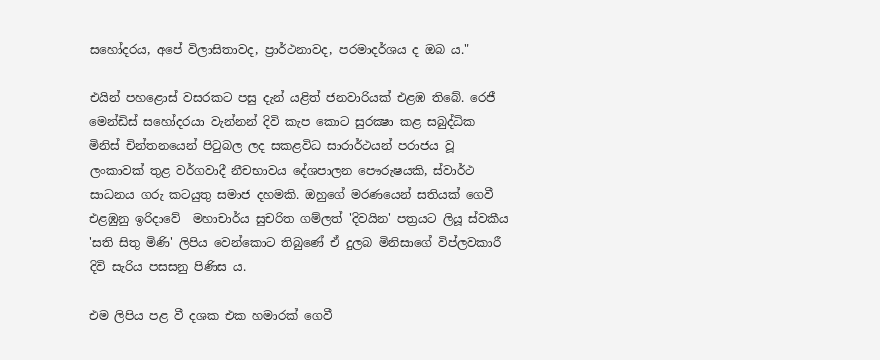සහෝදරය, අපේ විලාසිතාවද, ප්‍රාර්ථනාවද, පරමාදර්ශය ද ඔබ ය."

එයින් පහළොස් වසරකට පසු දැන් යළිත් ජනවාරියක් එළඹ තිබේ. රෙජී මෙන්ඩිස් සහෝදරයා වැන්නන් දිවි කැප කොට සුරක්‍ෂා කළ සබුද්ධික මිනිස් චින්තනයෙන් පිටුබල ලද සකළවිධ සාරාර්ථයන් පරාජය වූ ලංකාවක් තුළ වර්ගවාදී නීචභාවය දේශපාලන පෞරුෂයකි, ස්වාර්ථ සාධනය ගරු කටයුතු සමාජ දහමකි. ඔහුගේ මරණයෙන් සතියක් ගෙවී එළඹුනු ඉරිදාවේ  මහාචාර්ය සුචරිත ගම්ලත් 'දිවයින' පත්‍රයට ලියූ ස්වකීය 'සති සිතු මිණි' ලිපිය වෙන්කොට තිබුණේ ඒ දුලබ මිනිසාගේ විප්ලවකාරී දිවි සැරිය පසසනු පිණිස ය.

එම ලිපිය පළ වී දශක එක හමාරක් ගෙවී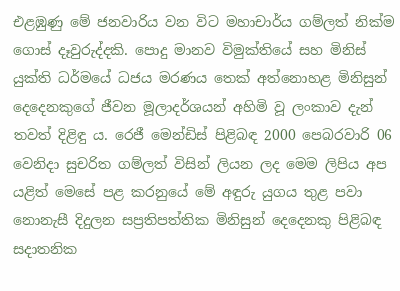එළඹුණු මේ ජනවාරිය වන විට මහාචාර්ය ගම්ලත් නික්ම ගොස් දෑවුරුද්දකි. පොදු මානව විමුක්තියේ සහ මිනිස් යුක්ති ධර්මයේ ධජය මරණය තෙක් අත්නොහළ මිනිසුන් දෙදෙනකුගේ ජීවන මූලාදර්ශයන් අහිමි වූ ලංකාව දැන් තවත් දිළිඳු ය. රෙජී මෙන්ඩිස් පිළිබඳ 2000 පෙබරවාරි 06 වෙනිදා සුචරිත ගම්ලත් විසින් ලියන ලද මෙම ලිපිය අප යළිත් මෙසේ පළ කරනුයේ මේ අඳුරු යුගය තුළ පවා නොනැසී දිදුලන සප්‍රතිපත්තික මිනිසුන් දෙදෙනකු පිළිබඳ සදාතනික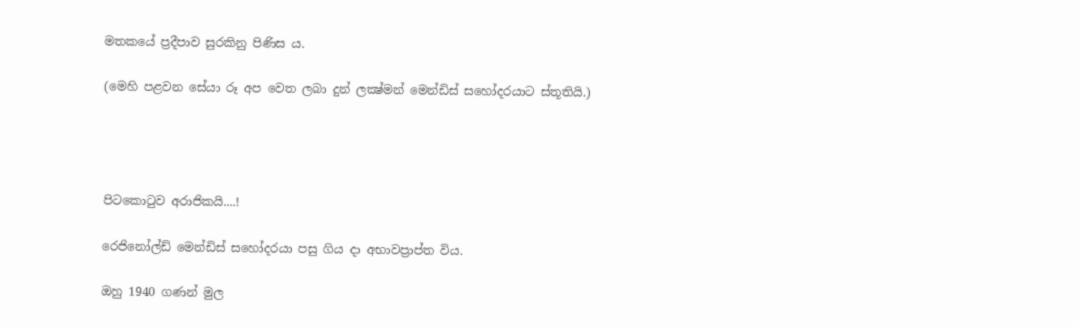මතකයේ ප්‍රදීපාව සුරකිනු පිණිස ය.

(මෙහි පළවන සේයා රූ අප වෙත ලබා දුන් ලක්‍ෂ්මන් මෙන්ඩිස් සහෝදරයාට ස්තූතියි.)




පිටකොටුව අරාජිකයි....!

රෙජිනෝල්ඩ් මෙන්ඩිස් සහෝදරයා පසු ගිය දා අභාවප්‍රාප්ත විය.

ඔහු 1940 ගණන් මුල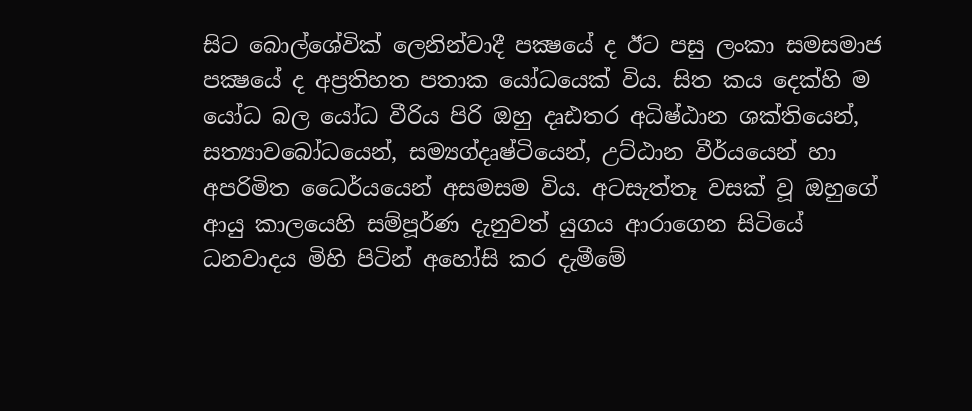සිට බොල්ශේවික් ලෙනින්වාදී පක්‍ෂයේ ද ඊට පසු ලංකා සමසමාජ පක්‍ෂයේ ද අප්‍රතිහත පතාක යෝධයෙක් විය. සිත කය දෙක්හි ම යෝධ බල යෝධ වීරිය පිරි ඔහු දෘඪතර අධිෂ්ඨාන ශක්තියෙන්, සත්‍යාවබෝධයෙන්, සම්‍යග්දෘෂ්ටියෙන්, උට්ඨාන වීර්යයෙන් හා අපරිමිත ධෛර්යයෙන් අසමසම විය. අටසැත්තෑ වසක් වූ ඔහුගේ ආයු කාලයෙහි සම්පූර්ණ දැනුවත් යුගය ආරාගෙන සිටියේ ධනවාදය මිහි පිටින් අහෝසි කර දැමීමේ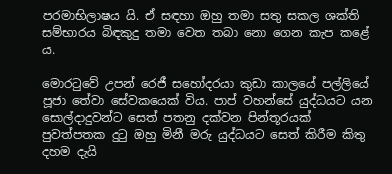පරමාභිලාෂය යි. ඒ ‍සඳහා ඔහු තමා සතු සකල ශක්ති සම්භාරය බිඳකුදු තමා වෙත තබා නො ගෙන කැප කළේ ය.

මොරටුවේ උපන් රෙජී සහෝදරයා කුඩා කාලයේ පල්ලියේ පූජා තේවා සේවකයෙක් විය. පාප් වහන්සේ යුද්ධයට යන සොල්දාදුවන්ට සෙත් පතනු දක්වන පින්තූරයක් පුවත්පතක දුටු ඔහු මිනී මරු යුද්ධයට සෙත් කිරීම කිතු දහම දැයි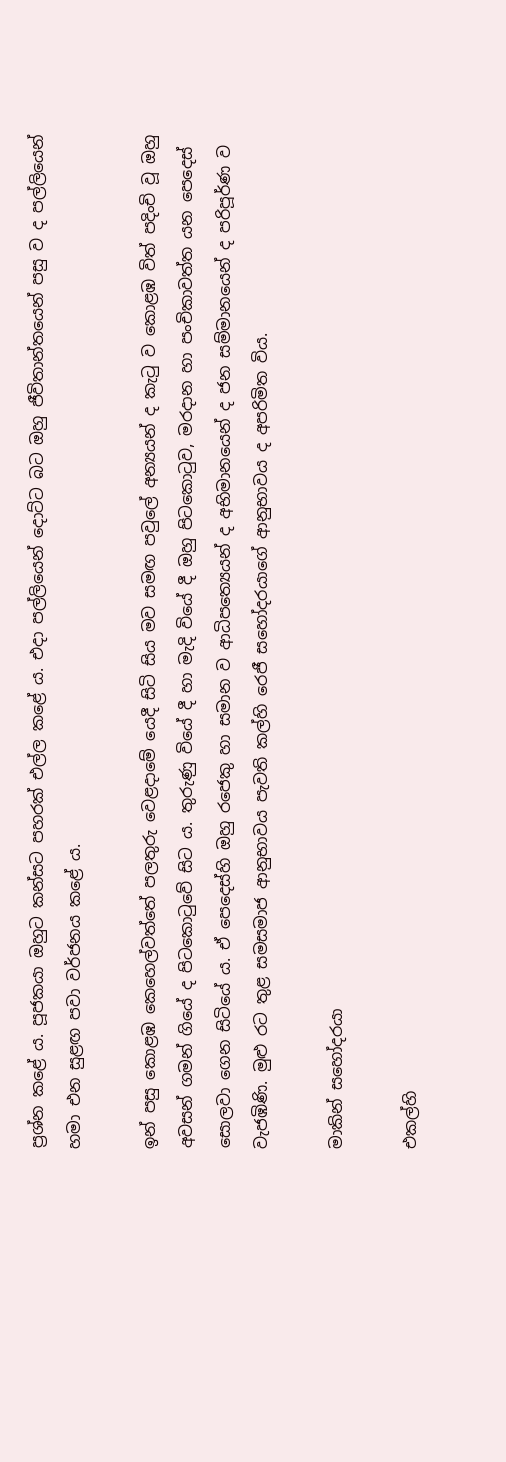ප්‍රශ්න කළේ ය. පූජකයා ඔහුට කන්සට පහරක් එල්ල කළේ ය. එදා පල්ලියෙන් දොට්ට බට ඔහු ජීවිතාන්තයෙන් පසු ව ද පල්ලියෙන්  හමා එන සුළඟ පවා වර්ජනය කළේ ය.

ඉන් පසු කොළඹ කෙහෙල්වත්තේ පලතුරු වෙළදාමේ යෙදී සිටි සිය මව සමඟ පවුලේ අන්‍යයන් ද කැටු ව කොළඹ විත් පදිංචි වූ ඔහු අවසන් ගමන් ගියේ ද පිටකොටුවේ සිට ය. තුරුණු වියේ දී හා මැදි වියේ දී ඔහු පිටකොටුව, මරදාන හා පංචිකාවත්ත යන පෙදෙස් සොලවා ගෙන සිටියේ ය. ඒ පෙදෙස්හි ඔහු රජෙකු හා සමාන ව ආධිපත්‍යෙයන් ද අභිමානයෙන් ද ජන සම්මානයෙන් ද පරිපූර්ණ ව වැජඹිණි. මුළු රට තුළ සමසමාජ ආනුභාවය පැවති කල්හි රෙජී සහෝදරයාගේ ආනුභාවය ද අපරිමිත විය.

මාකින් සහෝදරයා

එකල්හි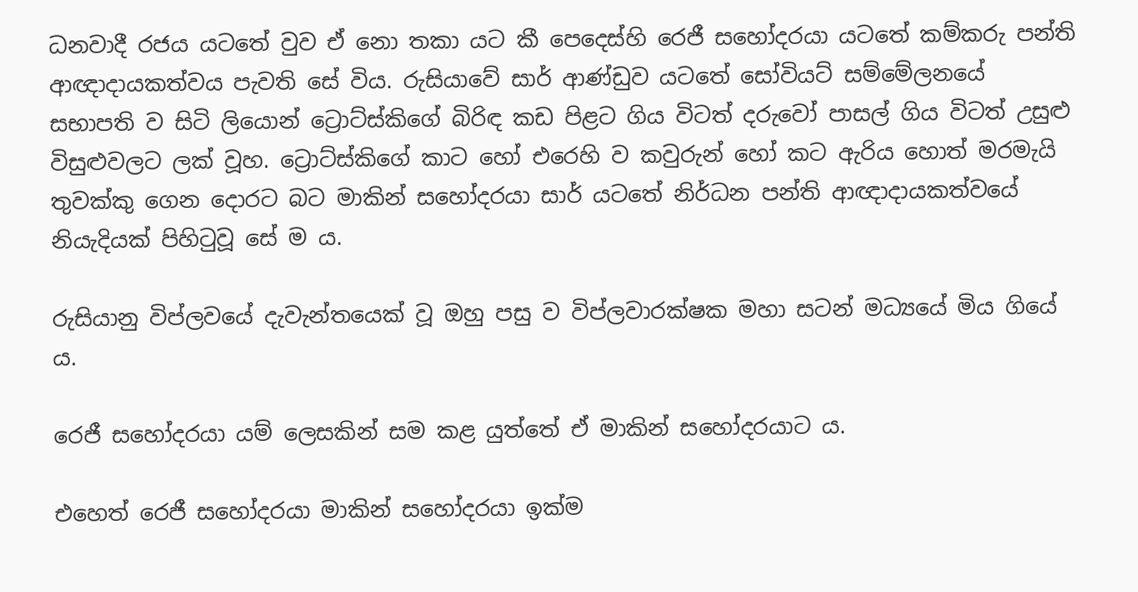ධනවාදී රජය යටතේ වුව ඒ නො තකා යට කී පෙදෙස්හි රෙජී සහෝදරයා යටතේ කම්කරු පන්ති ආඥාදායකත්වය පැවති සේ විය. රුසියාවේ සාර් ආණ්ඩුව යටතේ සෝවියට් සම්මේලනයේ සභාපති ව සිටි ලියොන් ට්‍රොට්ස්කිගේ බිරිඳ කඩ පිළට ගිය විටත් දරුවෝ පාසල් ගිය විටත් උසුළු විසුළුවලට ලක් වූහ. ට්‍රොට්ස්කිගේ කාට හෝ එරෙහි ව කවුරුන් හෝ කට ඇරිය හොත් මරමැයි තුවක්කු ගෙන දොරට බට මාකින් සහෝදරයා සාර් යටතේ නිර්ධන පන්ති ආඥාදායකත්වයේ නියැදියක් පිහිටුවූ සේ ම ය.

රුසියානු විප්ලවයේ දැවැන්තයෙක් වූ ඔහු පසු ව විප්ලවාරක්ෂක මහා සටන් මධ්‍යයේ මිය ගියේ ය.

රෙජී සහෝදරයා යම් ලෙසකින් සම කළ යුත්තේ ඒ මාකින් සහෝදරයාට ය.

එහෙත් රෙජී සහෝදරයා මාකින් සහෝදරයා ඉක්ම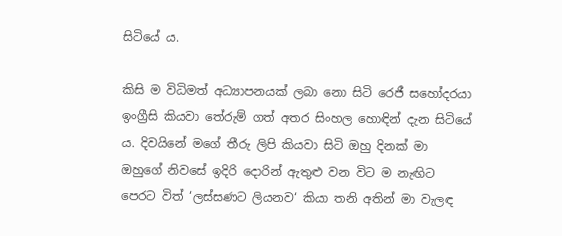සිටියේ ය.

කිසි ම විධිමත් අධ්‍යාපනයක් ලබා නො සිටි රෙජී සහෝදරයා ඉංග්‍රීසි කියවා තේරුම් ගත් අතර සිංහල හොඳින් දැන සිටියේ ය. දිවයිනේ මගේ තීරු ලිපි කියවා සිටි ඔහු දිනක් මා ඔහුගේ නිවසේ ඉදිරි දොරින් ඇතුළු වන විට ම නැඟිට පෙරට විත් ‘ලස්සණට ලියනව‘ කියා තනි අතින් මා වැලඳ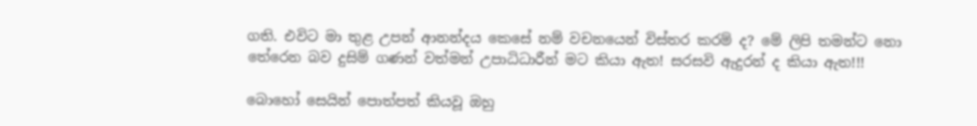ගති. එවිට මා තුළ උපන් ආනන්දය කෙසේ නම් වචනයෙන් විස්තර කරම් ද? මේ ලිපි තමන්ට නො තේරෙන බව දුසිම් ගණන් වත්මන් උපාධිධාරීන් මට කියා ඇත! සරසවි ඇදුරන් ද කියා ඇත!!!

බොහෝ සෙයින් පොත්පත් කියවූ ඔහු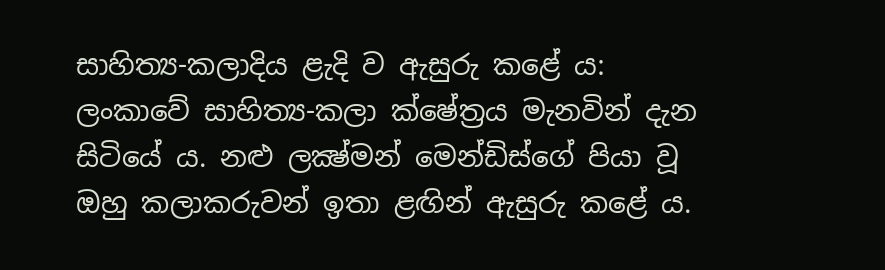සාහිත්‍ය-කලාදිය ළැදි ව ඇසුරු කළේ ය: ලංකාවේ සාහිත්‍ය-කලා ක්ෂේත්‍රය මැනවින් දැන සිටියේ ය. නළු ලක්‍ෂ්මන් මෙන්ඩිස්ගේ පියා වූ ඔහු කලාකරුවන් ඉතා ළඟින් ඇසුරු කළේ ය.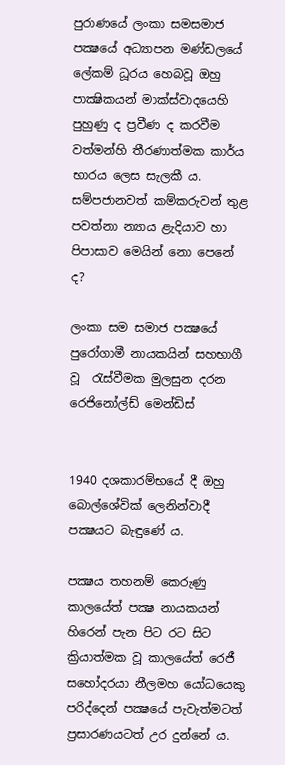පුරාණයේ ලංකා සමසමාජ පක්‍ෂයේ අධ්‍යාපන මණ්ඩලයේ ලේකම් ධූරය හෙබවූ ඔහු පාක්‍ෂිකයන් මාක්ස්වාදයෙහි පුහුණු ද ප්‍රවීණ ද කරවීම වත්මන්හි තීරණාත්මක කාර්ය භාරය ලෙස සැලකී ය. සම්පජානවත් කම්කරුවන් තුළ පවත්නා න්‍යාය ළැදියාව හා පිපාසාව මෙයින් නො පෙනේ ද?

ලංකා සම සමාජ පක්‍ෂයේ පුරෝගාමී නායකයින් සහභාගී වූ  රැස්වීමක මුලසුන දරන රෙජිනෝල්ඩ් මෙන්ඩිස්


1940 දශකාරම්භයේ දී ඔහු බොල්ශේවික් ලෙනින්වාදී පක්‍ෂයට බැඳුණේ ය.

පක්‍ෂය තහනම් කෙරුණු කාලයේත් පක්‍ෂ නායකයන් හිරෙන් පැන පිට රට සිට ක්‍රියාත්මක වූ කාලයේත් රෙජී සහෝදරයා නීලමහ යෝධයෙකු පරිද්දෙන් පක්‍ෂයේ පැවැත්මටත් ප්‍රසාරණයටත් උර දුන්නේ ය.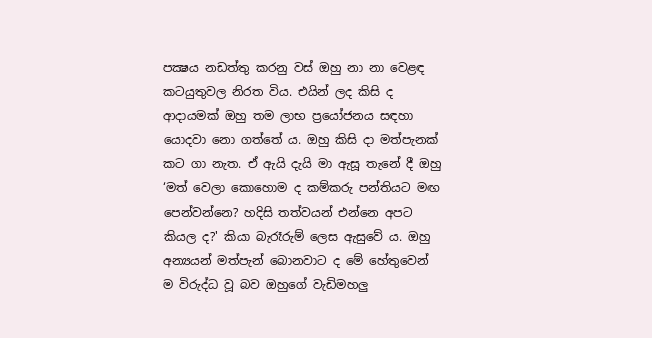පක්‍ෂය නඩත්තු කරනු වස් ඔහු නා නා වෙළඳ කටයුතුවල නිරත විය. එයින් ලද කිසි ද ආදායමක් ඔහු තම ලාභ ප්‍රයෝජනය සඳහා යොදවා නො ගත්තේ ය. ඔහු කිසි දා මත්පැනක් කට ගා නැත. ඒ ඇයි දැයි මා ඇසූ තැනේ දී ඔහු ‘මත් වෙලා කොහොම ද කම්කරු පන්තියට මඟ පෙන්වන්නෙ? හදිසි තත්වයන් එන්නෙ අපට කියල ද?' කියා බැරෑරුම් ලෙස ඇසුවේ ය. ඔහු අන්‍යයන් මත්පැන් බොනවාට ද මේ හේතුවෙන් ම විරුද්ධ වූ බව ඔහුගේ වැඩිමහලු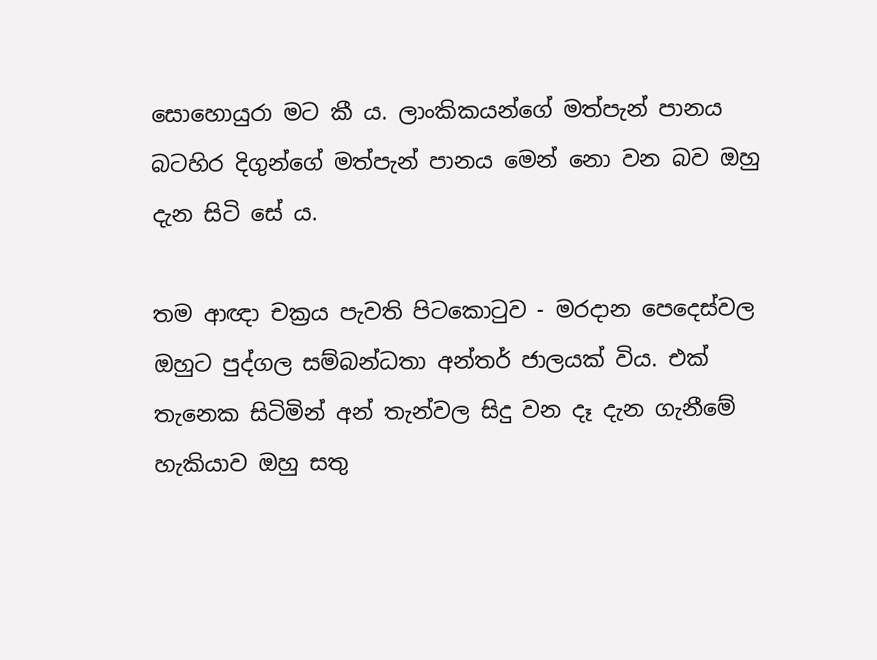සොහොයුරා මට කී ය. ලාංකිකයන්ගේ මත්පැන් පානය බටහිර දිගුන්ගේ මත්පැන් පානය මෙන් නො වන බව ඔහු දැන සිටි සේ ය.

තම ආඥා චක්‍රය පැවති පිටකොටුව - මරදාන පෙදෙස්වල ඔහුට පුද්ගල සම්බන්ධතා අන්තර් ජාලයක් විය. එක් තැනෙක සිටිමින් අන් තැන්වල සිදු වන දෑ දැන ගැනීමේ හැකියාව ඔහු සතු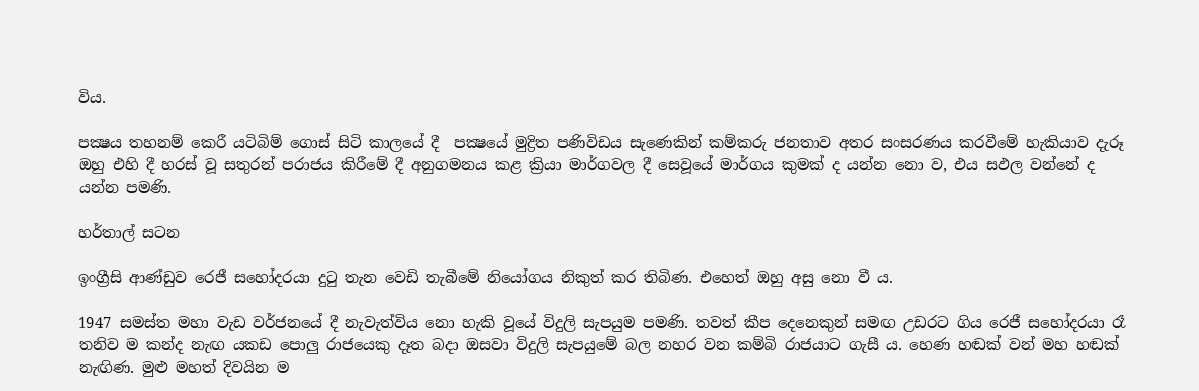විය.

පක්‍ෂය තහනම් කෙරී යටිබිම් ගොස් සිටි කාලයේ දී  පක්‍ෂයේ මුද්‍රිත පණිවිඩය සැණෙකින් කම්කරු ජනතාව අතර සංසරණය කරවීමේ හැකියාව දැරූ ඔහු එහි දී හරස් වූ සතුරන් පරාජය කිරීමේ දී අනුගමනය කළ ක්‍රියා මාර්ගවල දී සෙවූයේ මාර්ගය කුමක් ද යන්න නො ව, එය සඵල වන්නේ ද යන්න පමණි.

හර්තාල් සටන

ඉංග්‍රීසි ආණ්ඩුව රෙජී සහෝදරයා දුටු තැන වෙඩි තැබීමේ නියෝගය නිකුත් කර තිබිණ. එහෙත් ඔහු අසු නො වී ය.

1947 සමස්ත මහා වැඩ වර්ජනයේ දී නැවැත්විය නො හැකි වූයේ විදුලි සැපයුම පමණි. තවත් කීප දෙනෙකුන් සමඟ උඩරට ගිය රෙජී සහෝදරයා රෑ තනිව ම කන්ද නැඟ යකඩ ‍පොලු රාජ‍යෙකු දෑත බදා ඔසවා විදුලි සැපයුමේ බල නහර වන කම්බි රාජයාට ගැසී ය. හෙණ හඬක් වන් මහ හඬක් නැඟිණ. මුළු මහත් දිවයින ම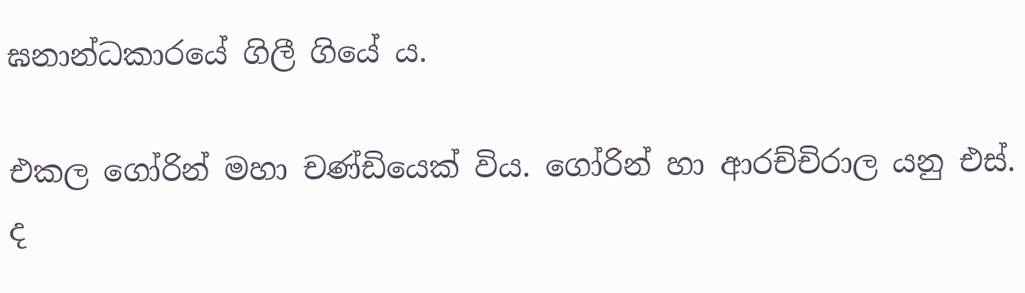ඝනාන්ධකාරයේ ගිලී ගියේ ය.

එකල ගෝරින් මහා චණ්ඩියෙක් විය. ගෝරින් හා ආරච්චිරාල යනු එස්. ද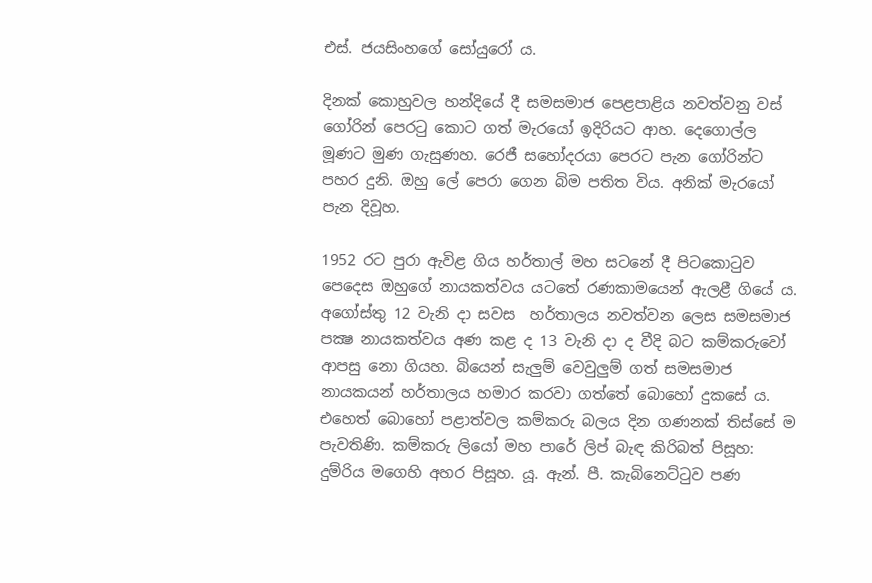එස්. ජයසිංහගේ සෝයුරෝ ය.

දිනක් කොහුවල හන්දියේ දී සමසමාජ පෙළපාළිය නවත්වනු වස් ගෝරින් පෙරටු කොට ගත් මැරයෝ ඉදිරියට ආහ. දෙගොල්ල මූණට මුණ ගැසුණහ. රෙජී සහෝදරයා පෙරට පැන ගෝරින්ට පහර දුනි. ඔහු ලේ පෙරා ගෙන බිම පතිත විය. අනික් මැරයෝ පැන දිවූහ.

1952 රට පුරා ඇවිළ ගිය හර්තාල් මහ සටනේ දී පිටකොටුව පෙදෙස ඔහුගේ නායකත්වය යටතේ රණකාමයෙන් ඇලළී ගියේ ය. අගෝස්තු 12 වැනි දා සවස  හර්තාලය නවත්වන ලෙස සමසමාජ පක්‍ෂ නායකත්වය අණ කළ ද 13 වැනි දා ද වීදි බට කම්කරුවෝ ආපසු නො ගියහ. බියෙන් සැලුම් වෙවුලුම් ගත් සමසමාජ නායකයන් හර්තාලය හමාර කරවා ගත්තේ බොහෝ දුකසේ ය. එහෙත් බොහෝ පළාත්වල කම්කරු බලය දින ගණනක් තිස්සේ ම පැවතිණි. කම්කරු ලියෝ මහ පාරේ ලිප් බැඳ කිරිබත් පිසූහ: දුම්රිය මගෙහි අහර පිසූහ. යූ. ඇන්. පී. කැබිනෙට්ටුව පණ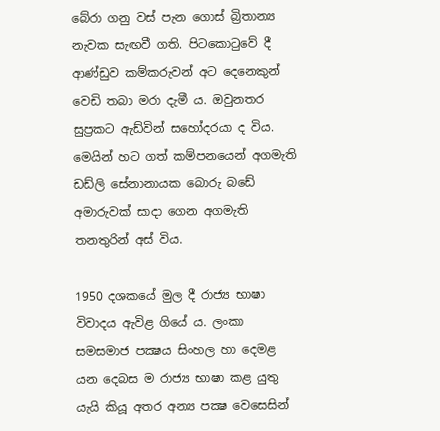බේරා ගනු වස් පැන ගොස් බ්‍රිතාන්‍ය නැවක සැඟවී ගති. පිටකොටුවේ දී ආණ්ඩුව කම්කරුවන් අට දෙනෙකුන් වෙඩි තබා මරා දැමී ය. ඔවුනතර සුප්‍රකට ඇඩ්වින් සහෝදරයා ද විය. මෙයින් හට ගත් කම්පනයෙන් අගමැති ඩඩ්ලි සේනානායක බොරු බඩේ අමාරුවක් සාදා ගෙන අගමැති තනතුරින් අස් විය.

1950 දශකයේ මුල දී රාජ්‍ය භාෂා විවාදය ඇවිළ ගියේ ය. ලංකා සමසමාජ පක්‍ෂය සිංහල හා දෙමළ යන දෙබස ම රාජ්‍ය භාෂා කළ යුතු යැයි කියූ අතර අන්‍ය පක්‍ෂ වෙසෙසින්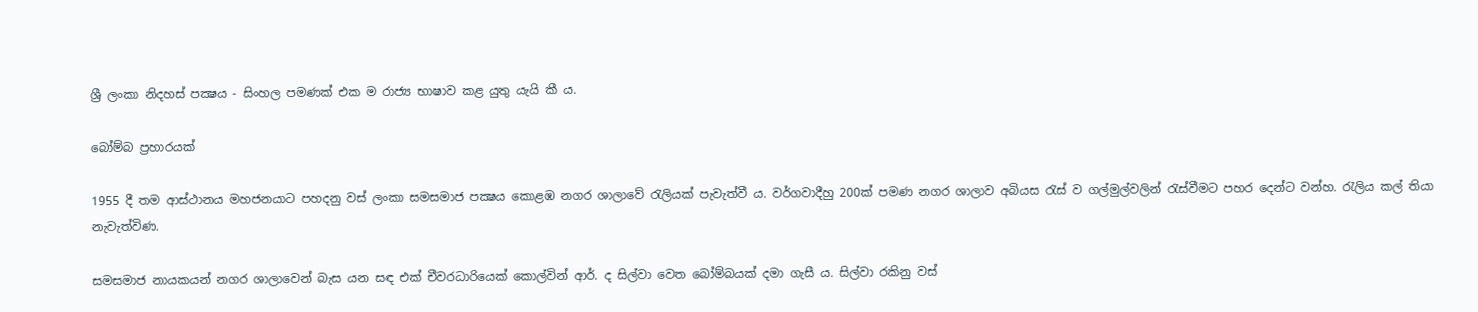ශ්‍රී ලංකා නිදහස් පක්‍ෂය - සිංහල පමණක් එක ම රාජ්‍ය භාෂාව කළ යුතු යැයි කී ය.

බෝම්බ ප්‍රහාරයක්

1955 දී තම ආස්ථානය මහජනයාට පහදනු වස් ලංකා සමසමාජ පක්‍ෂය කොළඹ නගර ශාලාවේ රැලියක් පැවැත්වී ය. වර්ගවාදීහු 200ක් පමණ නගර ශාලාව අබියස රැස් ව ගල්මුල්වලින් රැස්වීමට පහර දෙන්ට වන්හ. රැලිය කල් තියා නැවැත්විණ.

සමසමාජ නායකයන් නගර ශාලාවෙන් බැස යන සඳ එක් චීවරධාරියෙක් කොල්වින් ආර්. ද සිල්වා වෙත බෝම්බයක් දමා ගැසී ය. සිල්වා රකිනු වස්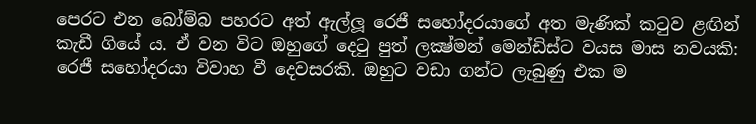පෙරට එන බෝම්බ පහරට අත් ඇල්ලූ රෙජී සහෝදරයාගේ අත මැණික් කටුව ළඟින් කැඩී ගියේ ය. ඒ වන විට ඔහුගේ දෙටු පුත් ලක්‍ෂ්මන් මෙන්ඩිස්ට වයස මාස නවයකි: රෙජී සහෝදරයා විවාහ වී දෙවසරකි. ඔහුට වඩා ගන්ට ලැබුණු එක ම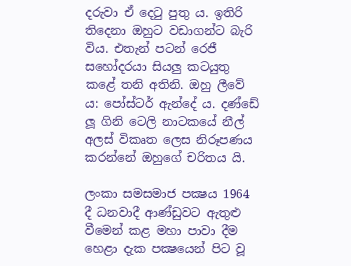දරුවා ඒ දෙටු පුතු ය. ඉතිරි තිදෙනා ඔහුට වඩාගන්ට බැරි විය. එතැන් පටන් රෙජී සහෝදරයා සියලු කටයුතු කළේ තනි අතිනි. ඔහු ලීවේ ය: පෝස්ටර් ඇන්දේ ය. දණ්ඩේ ලූ ගිනි ටෙලි නාටකයේ නීල් අලස් විකෘත ලෙස නිරූපණය කරන්නේ ඔහුගේ චරිතය යි.

ලංකා සමසමාජ පක්‍ෂය 1964 දී ධනවාදී ආණ්ඩුවට ඇතුළු වීමෙන් කළ මහා පාවා දීම හෙළා දැක පක්‍ෂයෙන් පිට වූ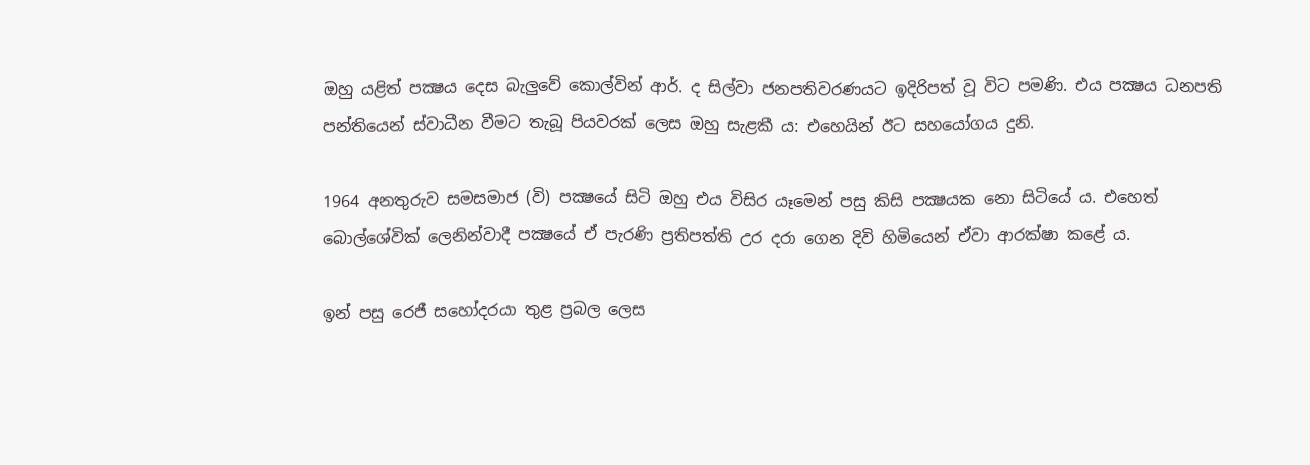ඔහු යළිත් පක්‍ෂය දෙස බැලුවේ කොල්වින් ආර්. ද සිල්වා ජනපතිවරණයට ඉදිරිපත් වූ විට පමණි. එය පක්‍ෂය ධනපති පන්තියෙන් ස්වාධීන වීමට තැබූ පියවරක් ලෙස ඔහු සැළකී ය: එහෙයින් ඊට සහයෝගය දුනි.

1964 අනතුරුව සමසමාජ (වි) පක්‍ෂයේ සිටි ඔහු එය විසිර යෑමෙන් පසු කිසි පක්‍ෂයක නො සිටියේ ය. එහෙත් බොල්ශේවික් ලෙනින්වාදී පක්‍ෂයේ ඒ පැරණි ප්‍රතිපත්ති උර දරා ගෙන දිවි හිමියෙන් ඒවා ආරක්ෂා කළේ ය.

ඉන් පසු රෙජී සහෝදරයා තුළ ප්‍රබල ලෙස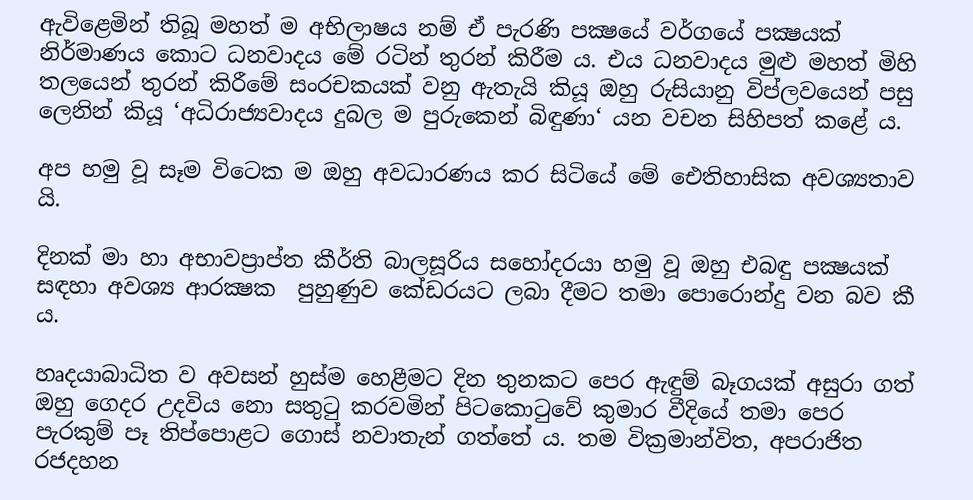ඇවිළෙමින් තිබූ මහත් ම අභිලාෂය නම් ඒ පැරණි පක්‍ෂයේ වර්ගයේ පක්‍ෂයක් නිර්මාණය කොට ධනවාදය මේ රටින් තුරන් කිරීම ය. එය ධනවාදය මුළු මහත් මිහි තලයෙන් තුරන් කිරීමේ සංරචකයක් වනු ඇතැයි කියූ ඔහු රුසියානු විප්ලවයෙන් පසු ලෙනින් කියූ ‘අධිරාජ්‍යවාදය දුබල ම පුරුකෙන් බිඳුණා‘ යන වචන සිහිපත් කළේ ය.

අප හමු වූ සෑම විටෙක ම ඔහු අවධාරණය කර සිටියේ මේ ඓතිහාසික අවශ්‍යතාව යි.

දිනක් මා හා අභාවප්‍රාප්ත කීර්ති බාලසූරිය සහෝදරයා හමු වූ ඔහු එබඳු පක්‍ෂයක් සඳහා අවශ්‍ය ආරක්‍ෂක  පුහුණුව කේඩරයට ලබා දීමට තමා පොරොන්දු වන බව කී ය.

හෘදයාබාධිත ව අවසන් හුස්ම හෙළීමට දින තුනකට පෙර ඇඳුම් බෑගයක් අසුරා ගත් ඔහු ගෙදර උදවිය නො සතුටු කරවමින් පිටකොටුවේ කුමාර වීදියේ තමා පෙර පැරකුම් පෑ තිප්පොළට ගොස් නවාතැන් ගත්තේ ය. තම වික්‍රමාන්විත, අපරාජිත රජදහන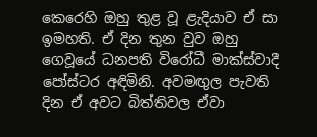කෙරෙහි ඔහු තුළ වූ ළැදියාව ඒ සා ඉමහති. ඒ දින තුන වුව ඔහු ගෙවූයේ ධනපති විරෝධී මාක්ස්වාදී පෝස්ටර අඳිමිනි. අවමඟුල පැවති දින ඒ අවට බිත්තිවල ඒවා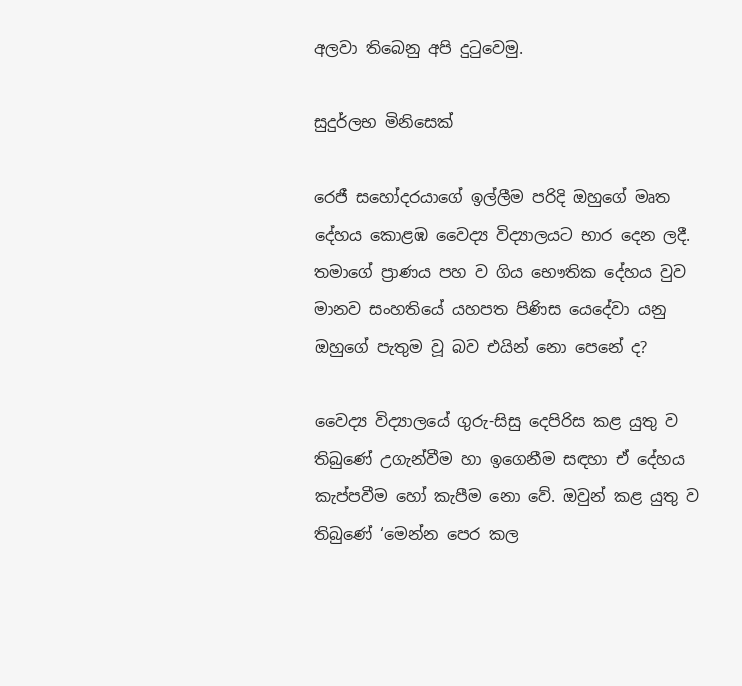අලවා තිබෙනු අපි දුටුවෙමු.

සුදුර්ලභ මිනිසෙක්

රෙජී සහෝදරයාගේ ඉල්ලීම පරිදි ඔහුගේ මෘත දේහය කොළඹ වෛද්‍ය විද්‍යාලයට භාර දෙන ලදී. තමාගේ ප්‍රාණය පහ ව ගිය භෞතික දේහය වුව මානව සංහතියේ යහපත පිණිස යෙදේවා යනු ඔහුගේ පැතුම වූ බව එයින් නො පෙනේ ද?

වෛද්‍ය විද්‍යාලයේ ගුරු-සිසු දෙපිරිස කළ යුතු ව තිබුණේ උගැන්වීම හා ඉගෙනීම සඳහා ඒ දේහය කැප්පවීම හෝ කැපීම නො වේ. ඔවුන් කළ යුතු ව තිබුණේ ‘මෙන්න පෙර කල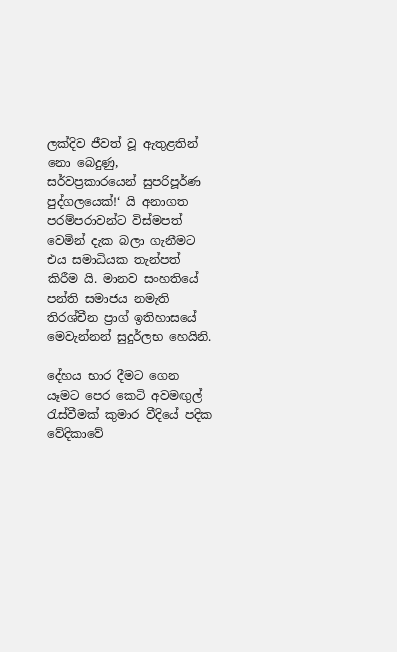ලක්දිව ජීවත් වූ ඇතුළතින් නො බෙදුණු, සර්වප්‍රකාරයෙන් සුපරිපූර්ණ පුද්ගලයෙක්!‘ යි අනාගත පරම්පරාවන්ට විස්මපත් වෙමින් දැක බලා ගැනීමට එය සමාධියක තැන්පත් කිරීම යි. මානව සංහතියේ පන්ති සමාජය නමැති තිරශ්චීන ප්‍රාග් ඉතිහාසයේ මෙවැන්නන් සුදුර්ලභ හෙයිනි.

දේහය භාර දීමට ගෙන යෑමට පෙර කෙටි අවමඟුල් රැස්වීමක් කුමාර වීදියේ පදික වේදිකාවේ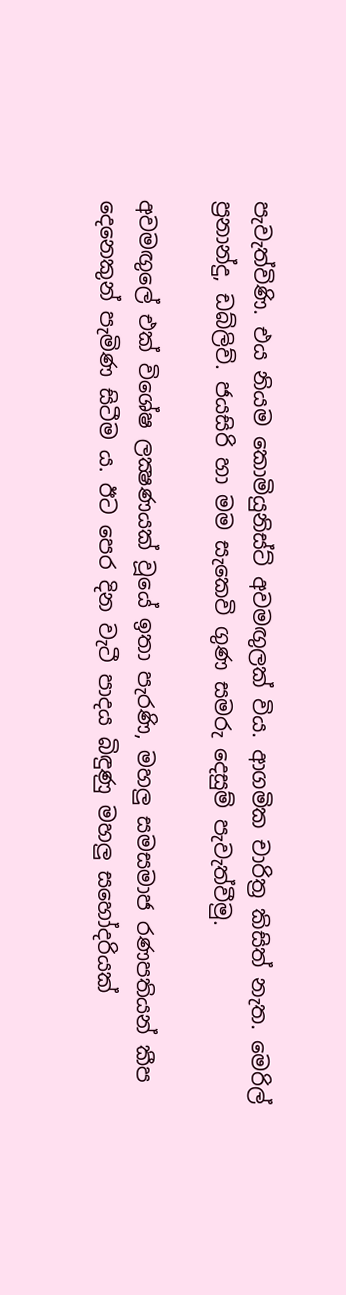පැවැත්විණි. එය නියම කොමියුනිස්ට් අවමඟුලක් විය. ආගමික චාරිත්‍ර කිසිත් නැත. මෙරිල් ප්‍රනාන්දු, ඩබ්ලිව්. ජයසිරි හා මම සැකෙවි ගුණ සමරු දෙසුම් පැවැත්වීමු.

අවමඟුලේ එක් විශේෂ ලක්‍ෂණයක් වූයේ ඉතා පැරණි, මහලු සමසමාජ රණපතියන් කීප දෙනෙකුන් පැමිණ සිටීම ය. ඊට පෙර දින වැටී පාදය බිඳුණු මහලු සහෝදරියක්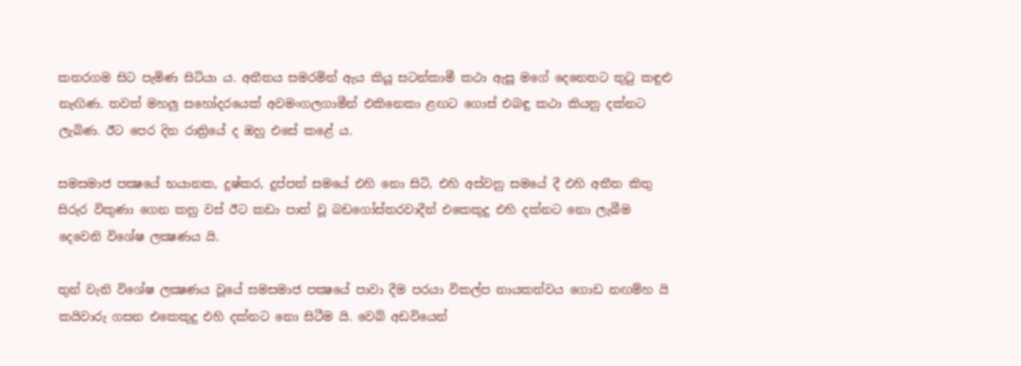කතරගම සිට පැමිණ සිටියා ය. අතීතය සමරමින් ඇය කියූ සටන්කාමී කථා ඇසූ මගේ දෙනෙතට තුටු කඳුළු නැඟිණ. තවත් මහලු සහෝදරයෙක් අවමංගලගාමීන් එකිනෙකා ළඟට ගොස් එබඳු කථා කියනු දක්නට ලැබිණ. ඊට පෙර දින රාත්‍රියේ ද ඔහු එසේ කළේ ය.

සමසමාජ පක්‍ෂයේ භයානක, දුෂ්කර, දුප්පත් සමයේ එහි නො සිටි, එහි අස්වනු සමයේ දී එහි අතීත කිතු සිරුර විකුණා ගෙන කනු වස් ඊට කඩා පාත් වූ බඩගෝස්තරවාදීන් එකෙකුදු එහි දක්නට නො ලැබීම දෙවෙනි විශේෂ ලක්‍ෂණය යි.

තුන් වැනි විශේෂ ලක්‍ෂණය වූයේ සමසමාජ පක්‍ෂයේ පාවා දීම පරයා විකල්ප නායකත්වය ගොඩ නඟම්හ යි කයිවාරු ගසන එකෙකුදු එහි දක්නට නො සිටීම යි. වෙබ් අඩවියෙන්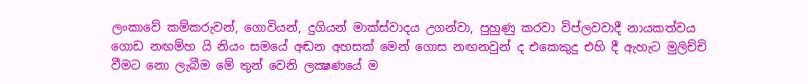ලංකාවේ කම්කරුවන්, ගොවියන්, දුගියන් මාක්ස්වාදය උගන්වා, පුහුණු කරවා විප්ලවවාදී නායකත්වය ගොඩ නඟම්හ යි නියං සමයේ අඬන අහසක් මෙන් ගොස නඟනවුන් ද එකෙකුදු එහි දී ඇහැට මුලිච්චි වීමට නො ලැබීම මේ තුන් වෙනි ලක්‍ෂණයේ ම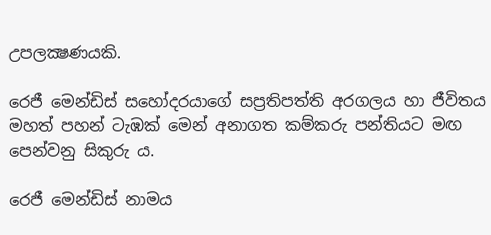උපලක්‍ෂණයකි.

රෙජී මෙන්ඩිස් සහෝදරයාගේ සප්‍රතිපත්ති අරගලය හා ජීවිතය මහත් පහන් ටැඹක් මෙන් අනාගත කම්කරු පන්තියට මඟ පෙන්වනු සිකුරු ය.

රෙජී මෙන්ඩිස් නාමය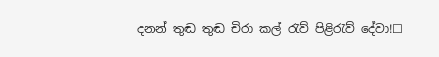දනන් තුඬ තුඬ චිරා කල් රැව් පිළිරැව් දේවා!☐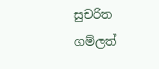සුචරිත ගම්ලත්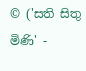© ('සති සිතු මිණි' -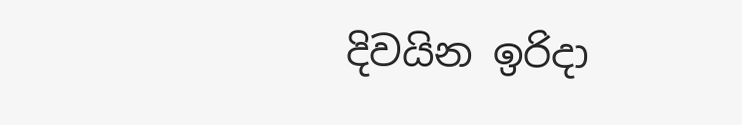දිවයින ඉරිදා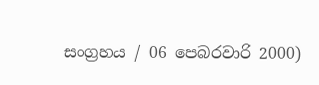සංග්‍රහය / 06 පෙබරවාරි 2000)